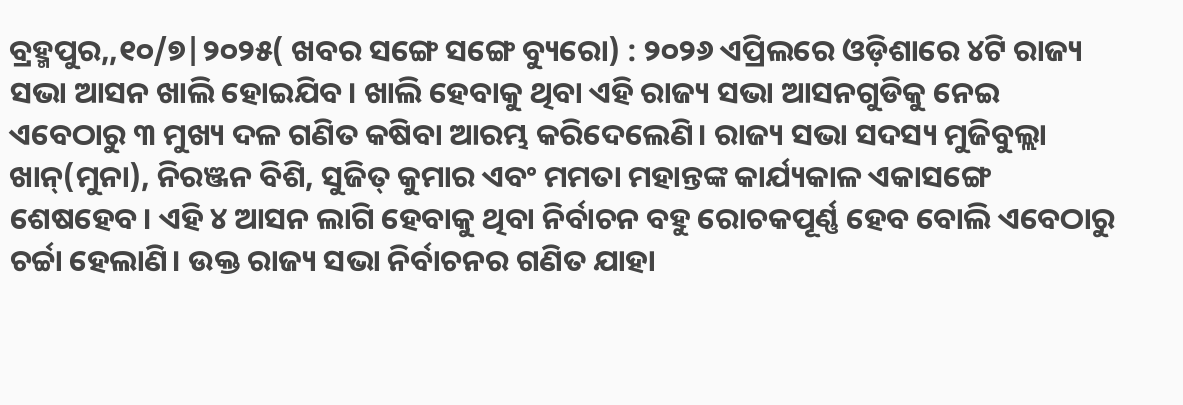ବ୍ରହ୍ମପୁର,,୧୦/୭|୨୦୨୫( ଖବର ସଙ୍ଗେ ସଙ୍ଗେ ବ୍ୟୁରୋ) : ୨୦୨୬ ଏପ୍ରିଲରେ ଓଡ଼ିଶାରେ ୪ଟି ରାଜ୍ୟ ସଭା ଆସନ ଖାଲି ହୋଇଯିବ। ଖାଲି ହେବାକୁ ଥିବା ଏହି ରାଜ୍ୟ ସଭା ଆସନଗୁଡିକୁ ନେଇ ଏବେଠାରୁ ୩ ମୁଖ୍ୟ ଦଳ ଗଣିତ କଷିବା ଆରମ୍ଭ କରିଦେଲେଣି। ରାଜ୍ୟ ସଭା ସଦସ୍ୟ ମୁଜିବୁଲ୍ଲା ଖାନ୍(ମୁନା), ନିରଞ୍ଜନ ବିଶି, ସୁଜିତ୍ କୁମାର ଏବଂ ମମତା ମହାନ୍ତଙ୍କ କାର୍ଯ୍ୟକାଳ ଏକାସଙ୍ଗେ ଶେଷହେବ। ଏହି ୪ ଆସନ ଲାଗି ହେବାକୁ ଥିବା ନିର୍ବାଚନ ବହୁ ରୋଚକପୂର୍ଣ୍ଣ ହେବ ବୋଲି ଏବେଠାରୁ ଚର୍ଚ୍ଚା ହେଲାଣି। ଉକ୍ତ ରାଜ୍ୟ ସଭା ନିର୍ବାଚନର ଗଣିତ ଯାହା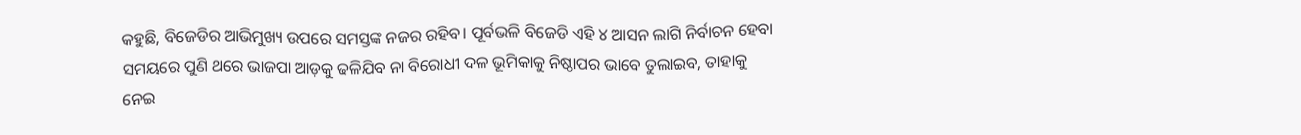କହୁଛି, ବିଜେଡିର ଆଭିମୁଖ୍ୟ ଉପରେ ସମସ୍ତଙ୍କ ନଜର ରହିବ। ପୂର୍ବଭଳି ବିଜେଡି ଏହି ୪ ଆସନ ଲାଗି ନିର୍ବାଚନ ହେବା ସମୟରେ ପୁଣି ଥରେ ଭାଜପା ଆଡ଼କୁ ଢଳିଯିବ ନା ବିରୋଧୀ ଦଳ ଭୂମିକାକୁ ନିଷ୍ଠାପର ଭାବେ ତୁଲାଇବ, ତାହାକୁ ନେଇ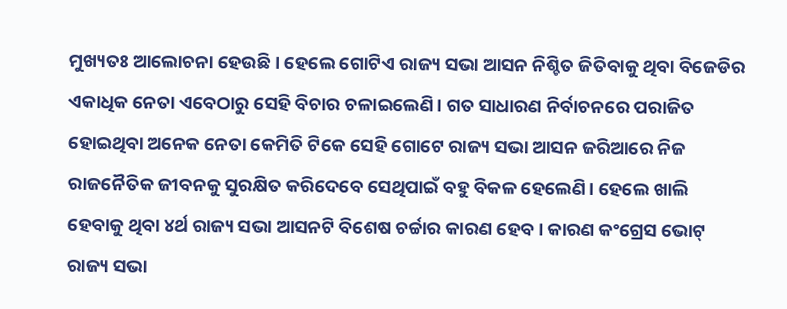ମୁଖ୍ୟତଃ ଆଲୋଚନା ହେଉଛି । ହେଲେ ଗୋଟିଏ ରାଜ୍ୟ ସଭା ଆସନ ନିଶ୍ଚିତ ଜିତିବାକୁ ଥିବା ବିଜେଡିର ଏକାଧିକ ନେତା ଏବେଠାରୁ ସେହି ବିଚାର ଚଳାଇଲେଣି। ଗତ ସାଧାରଣ ନିର୍ବାଚନରେ ପରାଜିତ ହୋଇଥିବା ଅନେକ ନେତା କେମିତି ଟିକେ ସେହି ଗୋଟେ ରାଜ୍ୟ ସଭା ଆସନ ଜରିଆରେ ନିଜ ରାଜନୈତିକ ଜୀବନକୁ ସୁରକ୍ଷିତ କରିଦେବେ ସେଥିପାଇଁ ବହୁ ବିକଳ ହେଲେଣି। ହେଲେ ଖାଲି ହେବାକୁ ଥିବା ୪ର୍ଥ ରାଜ୍ୟ ସଭା ଆସନଟି ବିଶେଷ ଚର୍ଚ୍ଚାର କାରଣ ହେବ। କାରଣ କଂଗ୍ରେସ ଭୋଟ୍ ରାଜ୍ୟ ସଭା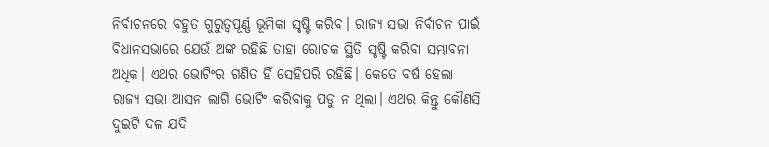ନିର୍ବାଚନରେ ବହୁତ ଗୁରୁତ୍ୱପୂର୍ଣ୍ଣ ଭୂମିକା ସୃଷ୍ଟି କରିବ। ରାଜ୍ୟ ସଭା ନିର୍ବାଚନ ପାଇଁ ବିଧାନସଭାରେ ଯେଉଁ ଅଙ୍କ ରହିଛି ତାହା ରୋଚକ ସ୍ଥିତି ସୃଷ୍ଟି କରିବା ସମ୍ଭାବନା ଅଧିକ। ଏଥର ଭୋଟିଂର ଗଣିତ ହିଁ ସେହିପରି ରହିଛି। କେତେ ବର୍ଷ ହେଲା ରାଜ୍ୟ ସଭା ଆସନ ଲାଗି ଭୋଟିଂ କରିବାକୁ ପଡୁ ନ ଥିଲା। ଏଥର କିନ୍ତୁ କୌଣସି ଦୁଇଟି ଦଳ ଯଦି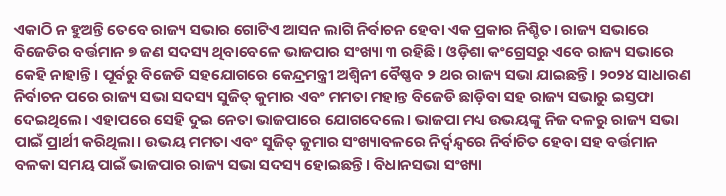ଏକାଠି ନ ହୁଅନ୍ତି ତେବେ ରାଜ୍ୟ ସଭାର ଗୋଟିଏ ଆସନ ଲାଗି ନିର୍ବାଚନ ହେବା ଏକ ପ୍ରକାର ନିଶ୍ଚିତ। ରାଜ୍ୟ ସଭାରେ ବିଜେଡିର ବର୍ତ୍ତମାନ ୭ ଜଣ ସଦସ୍ୟ ଥିବାବେଳେ ଭାଜପାର ସଂଖ୍ୟା ୩ ରହିଛି। ଓଡ଼ିଶା କଂଗ୍ରେସରୁ ଏବେ ରାଜ୍ୟ ସଭାରେ କେହି ନାହାନ୍ତି। ପୂର୍ବରୁ ବିଜେଡି ସହଯୋଗରେ କେନ୍ଦ୍ରମନ୍ତ୍ରୀ ଅଶ୍ୱିନୀ ବୈଷ୍ଣବ ୨ ଥର ରାଜ୍ୟ ସଭା ଯାଇଛନ୍ତି। ୨୦୨୪ ସାଧାରଣ ନିର୍ବାଚନ ପରେ ରାଜ୍ୟ ସଭା ସଦସ୍ୟ ସୁଜିତ୍ କୁମାର ଏବଂ ମମତା ମହାନ୍ତ ବିଜେଡି ଛାଡ଼ିବା ସହ ରାଜ୍ୟ ସଭାରୁ ଇସ୍ତଫା ଦେଇଥିଲେ। ଏହାପରେ ସେହି ଦୁଇ ନେତା ଭାଜପାରେ ଯୋଗଦେଲେ। ଭାଜପା ମଧ୍ୟ ଉଭୟଙ୍କୁ ନିଜ ଦଳରୁ ରାଜ୍ୟ ସଭା ପାଇଁ ପ୍ରାର୍ଥୀ କରିଥିଲା। ଉଭୟ ମମତା ଏବଂ ସୁଜିତ୍ କୁମାର ସଂଖ୍ୟାବଳରେ ନିର୍ଦ୍ୱନ୍ଦ୍ୱରେ ନିର୍ବାଚିତ ହେବା ସହ ବର୍ତ୍ତମାନ ବଳକା ସମୟ ପାଇଁ ଭାଜପାର ରାଜ୍ୟ ସଭା ସଦସ୍ୟ ହୋଇଛନ୍ତି। ବିଧାନସଭା ସଂଖ୍ୟା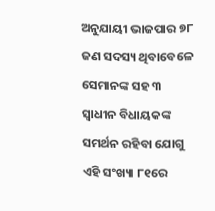ଅନୁଯାୟୀ ଭାଜପାର ୭୮ ଜଣ ସଦସ୍ୟ ଥିବାବେଳେ ସେମାନଙ୍କ ସହ ୩ ସ୍ବାଧୀନ ବିଧାୟକଙ୍କ ସମର୍ଥନ ରହିବା ଯୋଗୁ ଏହି ସଂଖ୍ୟା ୮୧ରେ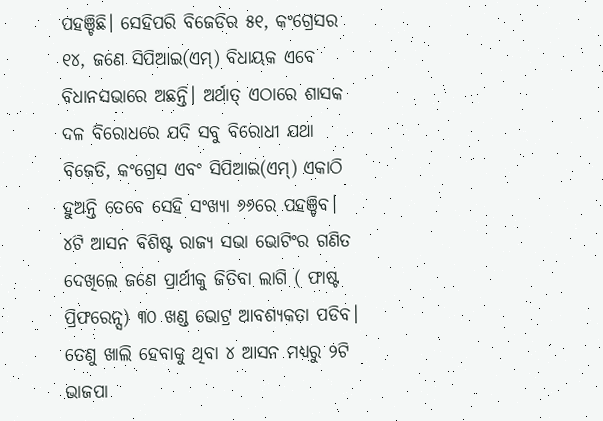ପହଞ୍ଚିଛି। ସେହିପରି ବିଜେଡିର ୫୧, କଂଗ୍ରେସର ୧୪, ଜଣେ ସିପିଆଇ(ଏମ୍) ବିଧାୟକ ଏବେ ବିଧାନସଭାରେ ଅଛନ୍ତି। ଅର୍ଥାତ୍ ଏଠାରେ ଶାସକ ଦଳ ବିରୋଧରେ ଯଦି ସବୁ ବିରୋଧୀ ଯଥା ବିଜେଡି, କଂଗ୍ରେସ ଏବଂ ସିପିଆଇ(ଏମ୍) ଏକାଠି ହୁଅନ୍ତି ତେବେ ସେହି ସଂଖ୍ୟା ୬୬ରେ ପହଞ୍ଚିବ। ୪ଟି ଆସନ ବିଶିଷ୍ଟ ରାଜ୍ୟ ସଭା ଭୋଟିଂର ଗଣିତ ଦେଖିଲେ ଜଣେ ପ୍ରାର୍ଥୀକୁ ଜିତିବା ଲାଗି ( ଫାଷ୍ଟ ପ୍ରିଫରେନ୍ସ) ୩୦ ଖଣ୍ଡ ଭୋଟ୍ର ଆବଶ୍ୟକତା ପଡିବ। ତେଣୁ ଖାଲି ହେବାକୁ ଥିବା ୪ ଆସନ ମଧ୍ୟରୁ ୨ଟି ଭାଜପା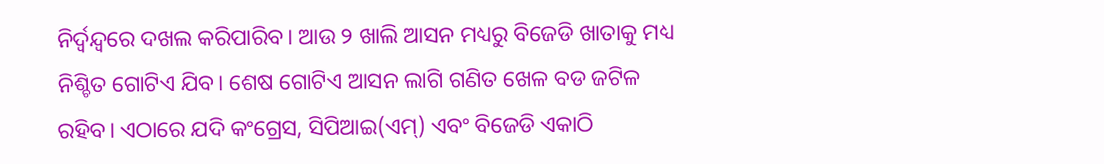ନିର୍ଦ୍ୱନ୍ଦ୍ୱରେ ଦଖଲ କରିପାରିବ। ଆଉ ୨ ଖାଲି ଆସନ ମଧ୍ୟରୁ ବିଜେଡି ଖାତାକୁ ମଧ୍ୟ ନିଶ୍ଚିତ ଗୋଟିଏ ଯିବ। ଶେଷ ଗୋଟିଏ ଆସନ ଲାଗି ଗଣିତ ଖେଳ ବଡ ଜଟିଳ ରହିବ। ଏଠାରେ ଯଦି କଂଗ୍ରେସ, ସିପିଆଇ(ଏମ୍) ଏବଂ ବିଜେଡି ଏକାଠି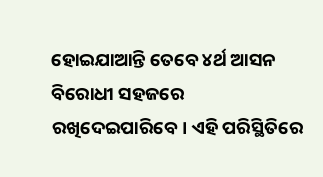ହୋଇଯାଆନ୍ତି ତେବେ ୪ର୍ଥ ଆସନ ବିରୋଧୀ ସହଜରେ ରଖିଦେଇପାରିବେ। ଏହି ପରିସ୍ଥିତିରେ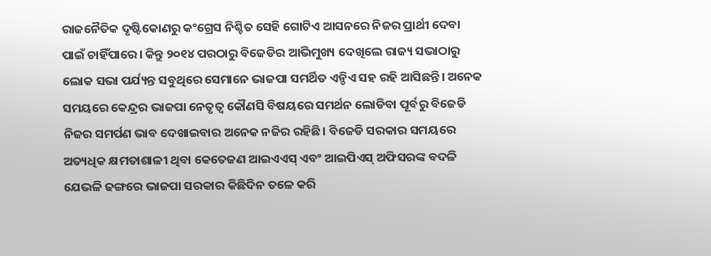ରାଜନୈତିକ ଦୃଷ୍ଟିକୋଣରୁ କଂଗ୍ରେସ ନିଶ୍ଚିତ ସେହି ଗୋଟିଏ ଆସନରେ ନିଜର ପ୍ରାର୍ଥୀ ଦେବା ପାଇଁ ଚାହିଁପାରେ। କିନ୍ତୁ ୨୦୧୪ ପରଠାରୁ ବିଜେଡିର ଆଭିମୁଖ୍ୟ ଦେଖିଲେ ରାଜ୍ୟ ସଭାଠାରୁ ଲୋକ ସଭା ପର୍ଯ୍ୟନ୍ତ ସବୁଥିରେ ସେମାନେ ଭାଜପା ସମର୍ଥିତ ଏନ୍ଡିଏ ସହ ରହି ଆସିଛନ୍ତି। ଅନେକ ସମୟରେ କେନ୍ଦ୍ରର ଭାଜପା ନେତୃତ୍ୱ କୌଣସି ବିଷୟରେ ସମର୍ଥନ ଲୋଡିବା ପୂର୍ବରୁ ବିଜେଡି ନିଜର ସମର୍ପଣ ଭାବ ଦେଖାଇବାର ଅନେକ ନଜିର ରହିଛି। ବିଜେଡି ସରକାର ସମୟରେ ଅତ୍ୟଧିକ କ୍ଷମତାଶାଳୀ ଥିବା କେତେଜଣ ଆଇଏଏସ୍ ଏବଂ ଆଇପିଏସ୍ ଅଫିସରଙ୍କ ବଦଳି ଯେଭଳି ଢଙ୍ଗରେ ଭାଜପା ସରକାର କିଛିଦିନ ତଳେ କରି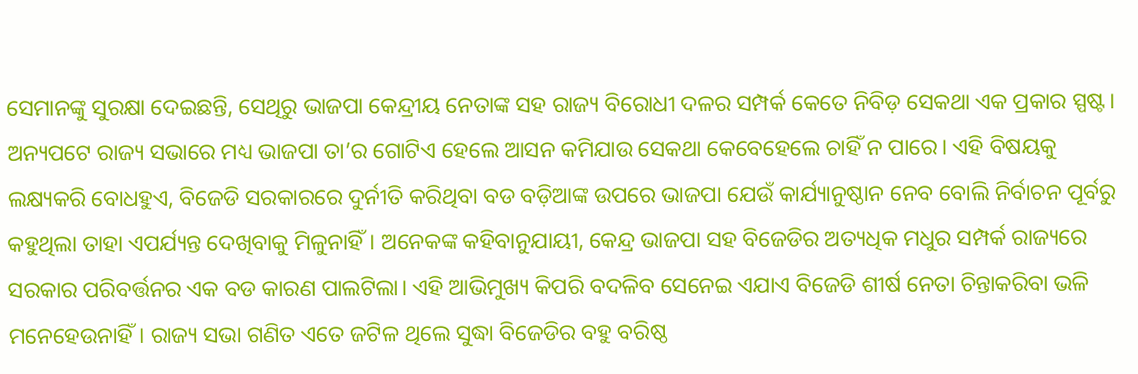ସେମାନଙ୍କୁ ସୁରକ୍ଷା ଦେଇଛନ୍ତି, ସେଥିରୁ ଭାଜପା କେନ୍ଦ୍ରୀୟ ନେତାଙ୍କ ସହ ରାଜ୍ୟ ବିରୋଧୀ ଦଳର ସମ୍ପର୍କ କେତେ ନିବିଡ଼ ସେକଥା ଏକ ପ୍ରକାର ସ୍ପଷ୍ଟ। ଅନ୍ୟପଟେ ରାଜ୍ୟ ସଭାରେ ମଧ୍ୟ ଭାଜପା ତା’ର ଗୋଟିଏ ହେଲେ ଆସନ କମିଯାଉ ସେକଥା କେବେହେଲେ ଚାହିଁ ନ ପାରେ। ଏହି ବିଷୟକୁ ଲକ୍ଷ୍ୟକରି ବୋଧହୁଏ, ବିଜେଡି ସରକାରରେ ଦୁର୍ନୀତି କରିଥିବା ବଡ ବଡ଼ିଆଙ୍କ ଉପରେ ଭାଜପା ଯେଉଁ କାର୍ଯ୍ୟାନୁଷ୍ଠାନ ନେବ ବୋଲି ନିର୍ବାଚନ ପୂର୍ବରୁ କହୁଥିଲା ତାହା ଏପର୍ଯ୍ୟନ୍ତ ଦେଖିବାକୁ ମିଳୁନାହିଁ। ଅନେକଙ୍କ କହିବାନୁଯାୟୀ, କେନ୍ଦ୍ର ଭାଜପା ସହ ବିଜେଡିର ଅତ୍ୟଧିକ ମଧୁର ସମ୍ପର୍କ ରାଜ୍ୟରେ ସରକାର ପରିବର୍ତ୍ତନର ଏକ ବଡ କାରଣ ପାଲଟିଲା। ଏହି ଆଭିମୁଖ୍ୟ କିପରି ବଦଳିବ ସେନେଇ ଏଯାଏ ବିଜେଡି ଶୀର୍ଷ ନେତା ଚିନ୍ତାକରିବା ଭଳି ମନେହେଉନାହିଁ। ରାଜ୍ୟ ସଭା ଗଣିତ ଏତେ ଜଟିଳ ଥିଲେ ସୁଦ୍ଧା ବିଜେଡିର ବହୁ ବରିଷ୍ଠ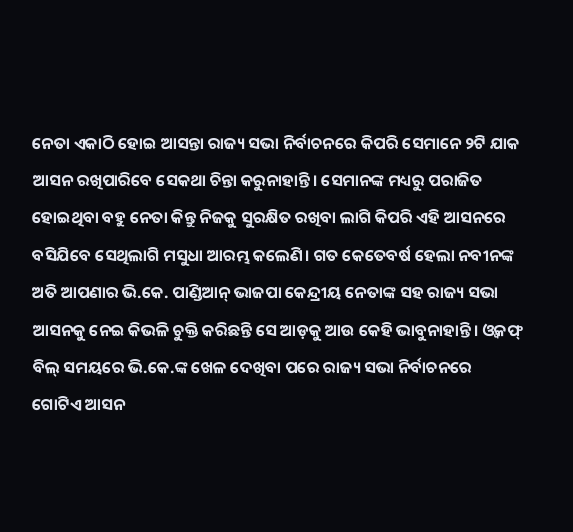ନେତା ଏକାଠି ହୋଇ ଆସନ୍ତା ରାଜ୍ୟ ସଭା ନିର୍ବାଚନରେ କିପରି ସେମାନେ ୨ଟି ଯାକ ଆସନ ରଖିପାରିବେ ସେକଥା ଚିନ୍ତା କରୁନାହାନ୍ତି। ସେମାନଙ୍କ ମଧ୍ୟରୁ ପରାଜିତ ହୋଇଥିବା ବହୁ ନେତା କିନ୍ତୁ ନିଜକୁ ସୁରକ୍ଷିତ ରଖିବା ଲାଗି କିପରି ଏହି ଆସନରେ ବସିଯିବେ ସେଥିଲାଗି ମସୁଧା ଆରମ୍ଭ କଲେଣି। ଗତ କେତେବର୍ଷ ହେଲା ନବୀନଙ୍କ ଅତି ଆପଣାର ଭି.କେ. ପାଣ୍ଡିଆନ୍ ଭାଜପା କେନ୍ଦ୍ରୀୟ ନେତାଙ୍କ ସହ ରାଜ୍ୟ ସଭା ଆସନକୁ ନେଇ କିଭଳି ଚୁକ୍ତି କରିଛନ୍ତି ସେ ଆଡ଼କୁ ଆଉ କେହି ଭାବୁନାହାନ୍ତି। ଓ୍ବକଫ୍ ବିଲ୍ ସମୟରେ ଭି.କେ.ଙ୍କ ଖେଳ ଦେଖିବା ପରେ ରାଜ୍ୟ ସଭା ନିର୍ବାଚନରେ ଗୋଟିଏ ଆସନ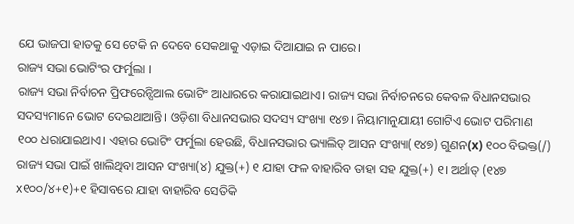ଯେ ଭାଜପା ହାତକୁ ସେ ଟେକି ନ ଦେବେ ସେକଥାକୁ ଏଡ଼ାଇ ଦିଆଯାଇ ନ ପାରେ।
ରାଜ୍ୟ ସଭା ଭୋଟିଂର ଫର୍ମୁଲା ।
ରାଜ୍ୟ ସଭା ନିର୍ବାଚନ ପ୍ରିଫରେନ୍ସିଆଲ ଭୋଟିଂ ଆଧାରରେ କରାଯାଇଥାଏ। ରାଜ୍ୟ ସଭା ନିର୍ବାଚନରେ କେବଳ ବିଧାନସଭାର ସଦସ୍ୟମାନେ ଭୋଟ ଦେଇଥାଆନ୍ତି। ଓଡ଼ିଶା ବିଧାନସଭାର ସଦସ୍ୟ ସଂଖ୍ୟା ୧୪୭। ନିୟାମାନୁଯାୟୀ ଗୋଟିଏ ଭୋଟ ପରିମାଣ ୧୦୦ ଧରାଯାଇଥାଏ। ଏହାର ଭୋଟିଂ ଫର୍ମୁଲା ହେଉଛି, ବିଧାନସଭାର ଭ୍ୟାଲିଡ୍ ଆସନ ସଂଖ୍ୟା(୧୪୭) ଗୁଣନ(x) ୧୦୦ ବିଭକ୍ତ(/) ରାଜ୍ୟ ସଭା ପାଇଁ ଖାଲିଥିବା ଆସନ ସଂଖ୍ୟା(୪) ଯୁକ୍ତ(+) ୧ ଯାହା ଫଳ ବାହାରିବ ତାହା ସହ ଯୁକ୍ତ(+) ୧। ଅର୍ଥାତ୍ (୧୪୭ x୧୦୦/୪+୧)+୧ ହିସାବରେ ଯାହା ବାହାରିବ ସେତିକି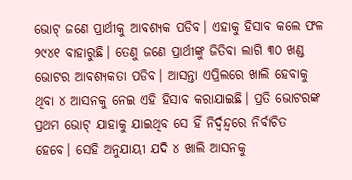ଭୋଟ୍ ଜଣେ ପ୍ରାର୍ଥୀକୁ ଆବଶ୍ୟକ ପଡିବ। ଏହାକୁ ହିସାବ କଲେ ଫଳ ୨୯୪୧ ବାହାରୁଛି। ତେଣୁ ଜଣେ ପ୍ରାର୍ଥୀଙ୍କୁ ଜିତିବା ଲାଗି ୩୦ ଖଣ୍ଡ ଭୋଟର ଆବଶ୍ୟକତା ପଡିବ। ଆସନ୍ତା ଏପ୍ରିଲରେ ଖାଲି ହେବାକୁ ଥିବା ୪ ଆସନକୁ ନେଇ ଏହି ହିସାବ କରାଯାଇଛି। ପ୍ରତି ଭୋଟରଙ୍କ ପ୍ରଥମ ଭୋଟ୍ ଯାହାକୁ ଯାଇଥିବ ସେ ହିଁ ନିର୍ଦ୍ୱନ୍ଦ୍ୱରେ ନିର୍ବାଚିତ ହେବେ। ସେହି ଅନୁଯାୟୀ ଯଦି ୪ ଖାଲି ଆସନକୁ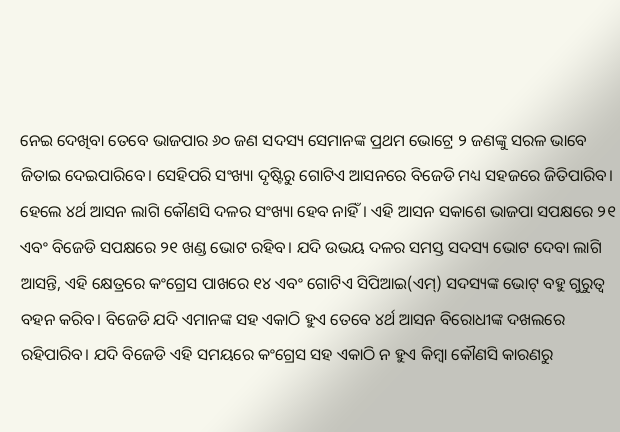ନେଇ ଦେଖିବା ତେବେ ଭାଜପାର ୬୦ ଜଣ ସଦସ୍ୟ ସେମାନଙ୍କ ପ୍ରଥମ ଭୋଟ୍ରେ ୨ ଜଣଙ୍କୁ ସରଳ ଭାବେ ଜିତାଇ ଦେଇପାରିବେ। ସେହିପରି ସଂଖ୍ୟା ଦୃଷ୍ଟିରୁ ଗୋଟିଏ ଆସନରେ ବିଜେଡି ମଧ୍ୟ ସହଜରେ ଜିତିପାରିବ। ହେଲେ ୪ର୍ଥ ଆସନ ଲାଗି କୌଣସି ଦଳର ସଂଖ୍ୟା ହେବ ନାହିଁ। ଏହି ଆସନ ସକାଶେ ଭାଜପା ସପକ୍ଷରେ ୨୧ ଏବଂ ବିଜେଡି ସପକ୍ଷରେ ୨୧ ଖଣ୍ଡ ଭୋଟ ରହିବ। ଯଦି ଉଭୟ ଦଳର ସମସ୍ତ ସଦସ୍ୟ ଭୋଟ ଦେବା ଲାଗି ଆସନ୍ତି, ଏହି କ୍ଷେତ୍ରରେ କଂଗ୍ରେସ ପାଖରେ ୧୪ ଏବଂ ଗୋଟିଏ ସିପିଆଇ(ଏମ୍) ସଦସ୍ୟଙ୍କ ଭୋଟ୍ ବହୁ ଗୁରୁତ୍ୱ ବହନ କରିବ। ବିଜେଡି ଯଦି ଏମାନଙ୍କ ସହ ଏକାଠି ହୁଏ ତେବେ ୪ର୍ଥ ଆସନ ବିରୋଧୀଙ୍କ ଦଖଲରେ ରହିପାରିବ। ଯଦି ବିଜେଡି ଏହି ସମୟରେ କଂଗ୍ରେସ ସହ ଏକାଠି ନ ହୁଏ କିମ୍ବା କୌଣସି କାରଣରୁ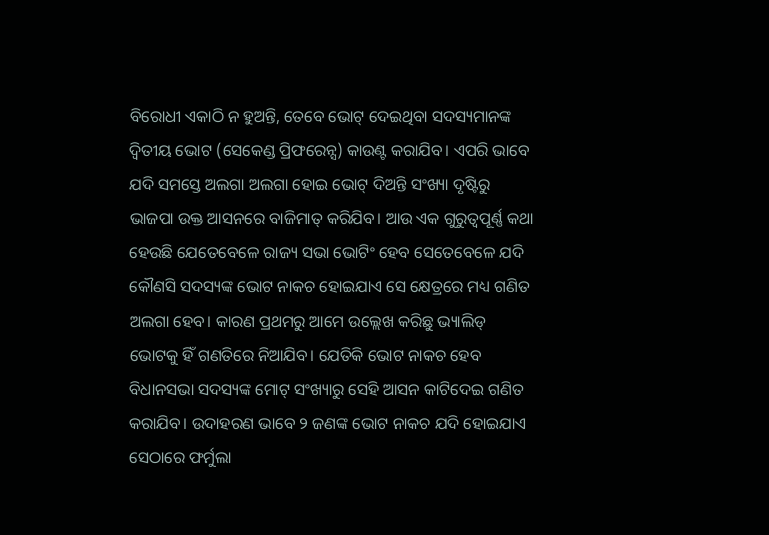ବିରୋଧୀ ଏକାଠି ନ ହୁଅନ୍ତି, ତେବେ ଭୋଟ୍ ଦେଇଥିବା ସଦସ୍ୟମାନଙ୍କ ଦ୍ୱିତୀୟ ଭୋଟ (ସେକେଣ୍ଡ ପ୍ରିଫରେନ୍ସ) କାଉଣ୍ଟ କରାଯିବ। ଏପରି ଭାବେ ଯଦି ସମସ୍ତେ ଅଲଗା ଅଲଗା ହୋଇ ଭୋଟ୍ ଦିଅନ୍ତି ସଂଖ୍ୟା ଦୃଷ୍ଟିରୁ ଭାଜପା ଉକ୍ତ ଆସନରେ ବାଜିମାତ୍ କରିଯିବ। ଆଉ ଏକ ଗୁରୁତ୍ୱପୂର୍ଣ୍ଣ କଥା ହେଉଛି ଯେତେବେଳେ ରାଜ୍ୟ ସଭା ଭୋଟିଂ ହେବ ସେତେବେଳେ ଯଦି କୌଣସି ସଦସ୍ୟଙ୍କ ଭୋଟ ନାକଚ ହୋଇଯାଏ ସେ କ୍ଷେତ୍ରରେ ମଧ୍ୟ ଗଣିତ ଅଲଗା ହେବ। କାରଣ ପ୍ରଥମରୁ ଆମେ ଉଲ୍ଲେଖ କରିଛୁ ଭ୍ୟାଲିଡ୍ ଭୋଟକୁ ହିଁ ଗଣତିରେ ନିଆଯିବ। ଯେତିକି ଭୋଟ ନାକଚ ହେବ ବିଧାନସଭା ସଦସ୍ୟଙ୍କ ମୋଟ୍ ସଂଖ୍ୟାରୁ ସେହି ଆସନ କାଟିଦେଇ ଗଣିତ କରାଯିବ। ଉଦାହରଣ ଭାବେ ୨ ଜଣଙ୍କ ଭୋଟ ନାକଚ ଯଦି ହୋଇଯାଏ ସେଠାରେ ଫର୍ମୁଲା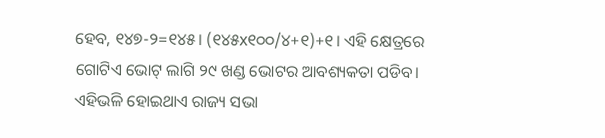ହେବ, ୧୪୭-୨=୧୪୫। (୧୪୫x୧୦୦/୪+୧)+୧। ଏହି କ୍ଷେତ୍ରରେ ଗୋଟିଏ ଭୋଟ୍ ଲାଗି ୨୯ ଖଣ୍ଡ ଭୋଟର ଆବଶ୍ୟକତା ପଡିବ। ଏହିଭଳି ହୋଇଥାଏ ରାଜ୍ୟ ସଭା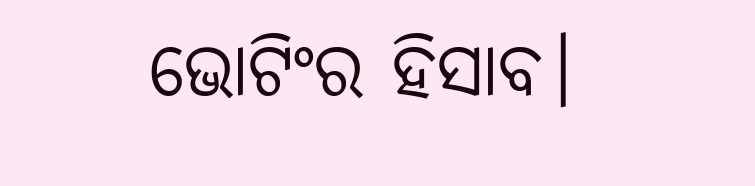ଭୋଟିଂର ହିସାବ।